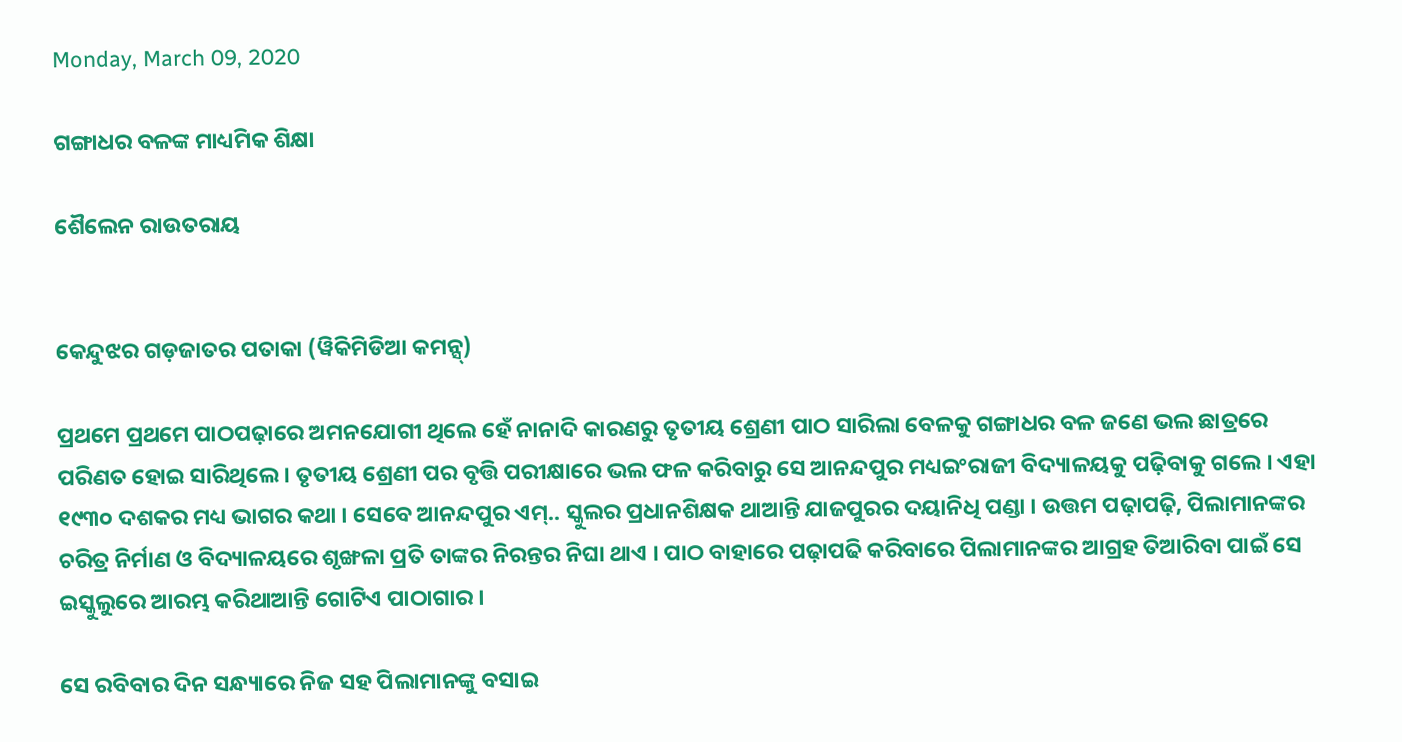Monday, March 09, 2020

ଗଙ୍ଗାଧର ବଳଙ୍କ ମାଧ୍ୟମିକ ଶିକ୍ଷା

ଶୈଲେନ ରାଉତରାୟ


କେନ୍ଦୁଝର ଗଡ଼ଜାତର ପତାକା (ୱିକିମିଡିଆ କମନ୍ସ୍)

ପ୍ରଥମେ ପ୍ରଥମେ ପାଠପଢ଼ାରେ ଅମନଯୋଗୀ ଥିଲେ ହେଁ ନାନାଦି କାରଣରୁ ତୃତୀୟ ଶ୍ରେଣୀ ପାଠ ସାରିଲା ବେଳକୁ ଗଙ୍ଗାଧର ବଳ ଜଣେ ଭଲ ଛାତ୍ରରେ ପରିଣତ ହୋଇ ସାରିଥିଲେ । ତୃତୀୟ ଶ୍ରେଣୀ ପର ବୃତ୍ତି ପରୀକ୍ଷାରେ ଭଲ ଫଳ କରିବାରୁ ସେ ଆନନ୍ଦପୁର ମଧ୍ୟଇଂରାଜୀ ବିଦ୍ୟାଳୟକୁ ପଢ଼ିବାକୁ ଗଲେ । ଏହା ୧୯୩୦ ଦଶକର ମଧ୍ୟ ଭାଗର କଥା । ସେବେ ଆନନ୍ଦପୁର ଏମ୍‌.. ସ୍କୁଲର ପ୍ରଧାନଶିକ୍ଷକ ଥାଆନ୍ତି ଯାଜପୁରର ଦୟାନିଧି ପଣ୍ଡା । ଉତ୍ତମ ପଢ଼ାପଢ଼ି, ପିଲାମାନଙ୍କର ଚରିତ୍ର ନିର୍ମାଣ ଓ ବିଦ୍ୟାଳୟରେ ଶୃଙ୍ଖଳା ପ୍ରତି ତାଙ୍କର ନିରନ୍ତର ନିଘା ଥାଏ । ପାଠ ବାହାରେ ପଢ଼ାପଢି କରିବାରେ ପିଲାମାନଙ୍କର ଆଗ୍ରହ ତିଆରିବା ପାଇଁ ସେ ଇସ୍କୁଲୁରେ ଆରମ୍ଭ କରିଥାଆନ୍ତି ଗୋଟିଏ ପାଠାଗାର ।

ସେ ରବିବାର ଦିନ ସନ୍ଧ୍ୟାରେ ନିଜ ସହ ପିଲାମାନଙ୍କୁ ବସାଇ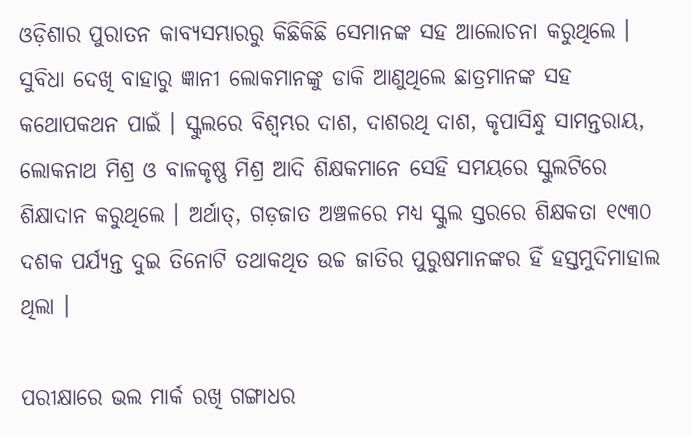ଓଡ଼ିଶାର ପୁରାତନ କାବ୍ୟସମ୍ଭାରରୁ କିଛିକିଛି ସେମାନଙ୍କ ସହ ଆଲୋଚନା କରୁଥିଲେ । ସୁବିଧା ଦେଖି ବାହାରୁ ଜ୍ଞାନୀ ଲୋକମାନଙ୍କୁ ଡାକି ଆଣୁଥିଲେ ଛାତ୍ରମାନଙ୍କ ସହ କଥୋପକଥନ ପାଇଁ । ସ୍କୁଲରେ ବିଶ୍ୱମ୍ଭର ଦାଶ, ଦାଶରଥି ଦାଶ, କୃପାସିନ୍ଧୁ ସାମନ୍ତରାୟ, ଲୋକନାଥ ମିଶ୍ର ଓ ବାଳକୃଷ୍ଣ ମିଶ୍ର ଆଦି ଶିକ୍ଷକମାନେ ସେହି ସମୟରେ ସ୍କୁଲଟିରେ ଶିକ୍ଷାଦାନ କରୁଥିଲେ । ଅର୍ଥାତ୍, ଗଡ଼ଜାତ ଅଞ୍ଚଳରେ ମଧ୍ୟ ସ୍କୁଲ ସ୍ତରରେ ଶିକ୍ଷକତା ୧୯୩୦ ଦଶକ ପର୍ଯ୍ୟନ୍ତ ଦୁଇ ତିନୋଟି ତଥାକଥିତ ଉଚ୍ଚ ଜାତିର ପୁରୁଷମାନଙ୍କର ହିଁ ହସ୍ତମୁଦିମାହାଲ ଥିଲା ।

ପରୀକ୍ଷାରେ ଭଲ ମାର୍କ ରଖି ଗଙ୍ଗାଧର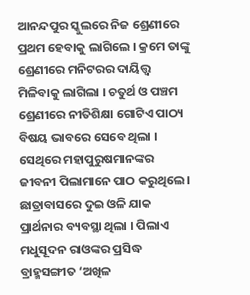ଆନନ୍ଦପୁର ସ୍କୁଲରେ ନିଜ ଶ୍ରେଣୀରେ ପ୍ରଥମ ହେବାକୁ ଲାଗିଲେ । କ୍ରମେ ତାଙ୍କୁ ଶ୍ରେଣୀରେ ମନିଟରର ଦାୟିତ୍ତ୍ୱ ମିଳିବାକୁ ଲାଗିଲା । ଚତୁର୍ଥ ଓ ପଞ୍ଚମ ଶ୍ରେଣୀରେ ନୀତିଶିକ୍ଷା ଗୋଟିଏ ପାଠ୍ୟ ବିଷୟ ଭାବରେ ସେବେ ଥିଲା । ସେଥିରେ ମହାପୁରୁଷମାନଙ୍କର ଜୀବନୀ ପିଲାମାନେ ପାଠ କରୁଥିଲେ । ଛାତ୍ରାବାସରେ ଦୁଇ ଓଳି ଯାକ ପ୍ରାର୍ଥନାର ବ୍ୟବସ୍ଥା ଥିଲା । ପିଲାଏ ମଧୁସୂଦନ ରାଓଙ୍କର ପ୍ରସିଦ୍ଧ ବ୍ରାହ୍ମସଙ୍ଗୀତ ‘ଅଖିଳ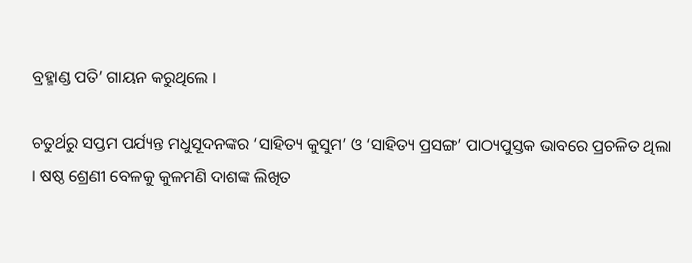ବ୍ରହ୍ମାଣ୍ଡ ପତି’ ଗାୟନ କରୁଥିଲେ ।

ଚତୁର୍ଥରୁ ସପ୍ତମ ପର୍ଯ୍ୟନ୍ତ ମଧୁସୂଦନଙ୍କର ‘ସାହିତ୍ୟ କୁସୁମ’ ଓ ‘ସାହିତ୍ୟ ପ୍ରସଙ୍ଗ’ ପାଠ୍ୟପୁସ୍ତକ ଭାବରେ ପ୍ରଚଳିତ ଥିଲା । ଷଷ୍ଠ ଶ୍ରେଣୀ ବେଳକୁ କୁଳମଣି ଦାଶଙ୍କ ଲିଖିତ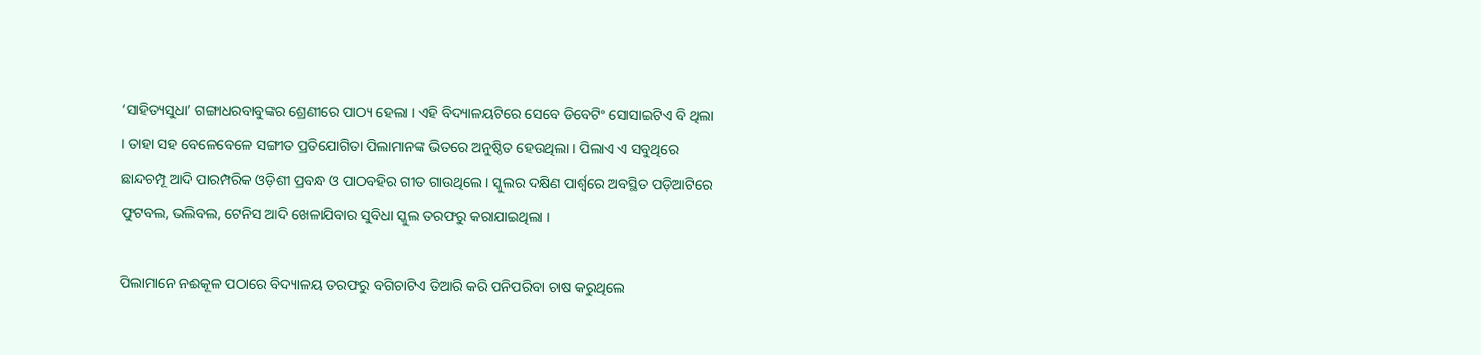‘ସାହିତ୍ୟସୁଧା’ ଗଙ୍ଗାଧରବାବୁଙ୍କର ଶ୍ରେଣୀରେ ପାଠ୍ୟ ହେଲା । ଏହି ବିଦ୍ୟାଳୟଟିରେ ସେବେ ଡିବେଟିଂ ସୋସାଇଟିଏ ବି ଥିଲା । ତାହା ସହ ବେଳେବେଳେ ସଙ୍ଗୀତ ପ୍ରତିଯୋଗିତା ପିଲାମାନଙ୍କ ଭିତରେ ଅନୁଷ୍ଠିତ ହେଉଥିଲା । ପିଲାଏ ଏ ସବୁଥିରେ ଛାନ୍ଦଚମ୍ପୂ ଆଦି ପାରମ୍ପରିକ ଓଡ଼ିଶୀ ପ୍ରବନ୍ଧ ଓ ପାଠବହିର ଗୀତ ଗାଉଥିଲେ । ସ୍କୁଲର ଦକ୍ଷିଣ ପାର୍ଶ୍ୱରେ ଅବସ୍ଥିତ ପଡ଼ିଆଟିରେ ଫୁଟବଲ, ଭଲିବଲ, ଟେନିସ ଆଦି ଖେଳାଯିବାର ସୁବିଧା ସ୍କୁଲ ତରଫରୁ କରାଯାଇଥିଲା ।

ପିଲାମାନେ ନଈକୂଳ ପଠାରେ ବିଦ୍ୟାଳୟ ତରଫରୁ ବଗିଚାଟିଏ ତିଆରି କରି ପନିପରିବା ଚାଷ କରୁଥିଲେ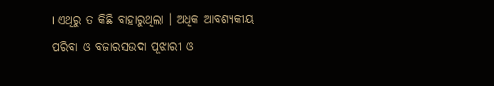। ଏଥିରୁ ତ କିଛି ବାହାରୁଥିଲା । ଅଧିକ ଆବଶ୍ୟକୀୟ ପରିବା ଓ ବଜାରସଉଦା ପୂଝାରୀ ଓ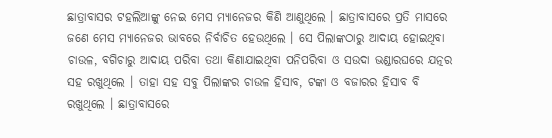ଛାତ୍ରାବାସର ଟହଲିଆଙ୍କୁ ନେଇ ମେସ ମ୍ୟାନେଜର କିଣି ଆଣୁଥିଲେ । ଛାତ୍ରାବାସରେ ପ୍ରତି ମାସରେ ଜଣେ ମେସ ମ୍ୟାନେଜର ଭାବରେ ନିର୍ବାଚିତ ହେଉଥିଲେ । ସେ ପିଲାଙ୍କଠାରୁ ଆଦାୟ ହୋଇଥିବା ଚାଉଳ, ବଗିଚାରୁ ଆଦାୟ ପରିବା ତଥା କିଣାଯାଇଥିବା ପନିପରିବା ଓ ସଉଦା ଭଣ୍ଡାରଘରେ ଯତ୍ନର ସହ ରଖୁଥିଲେ । ତାହା ସହ ସବୁ ପିଲାଙ୍କର ଚାଉଳ ହିସାବ, ଟଙ୍କା ଓ ବଜାରର ହିସାବ ବି ରଖୁଥିଲେ । ଛାତ୍ରାବାସରେ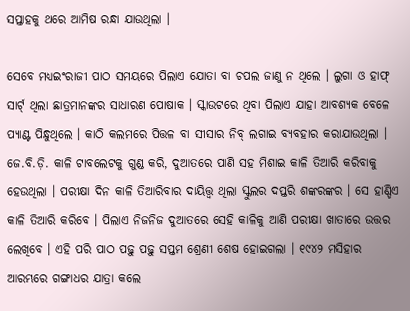ସପ୍ତାହକୁ ଥରେ ଆମିଷ ରନ୍ଧା ଯାଉଥିଲା ।

ସେବେ ମଧ୍ୟଇଂରାଜୀ ପାଠ ସମୟରେ ପିଲାଏ ଯୋତା ବା ଚପଲ ଜାଣୁ ନ ଥିଲେ । ଲୁଗା ଓ ହାଫ୍ ସାର୍ଟ୍ ଥିଲା ଛାତ୍ରମାନଙ୍କର ସାଧାରଣ ପୋଷାକ । ସ୍କାଉଟରେ ଥିବା ପିଲାଏ ଯାହା ଆବଶ୍ୟକ ବେଳେ ପ୍ୟାଣ୍ଟ ପିନ୍ଧୁଥିଲେ । କାଠି କଲମରେ ପିତ୍ତଳ ବା ସୀସାର ନିବ୍ ଲଗାଇ ବ୍ୟବହାର କରାଯାଉଥିଲା । ଜେ.ବି.ଡ଼ି. କାଳି ଟାବଲେଟକୁ ଗୁଣ୍ଡ କରି, ଦୁଆତରେ ପାଣି ସହ ମିଶାଇ କାଳି ତିଆରି କରିବାକୁ ହେଉଥିଲା । ପରୀକ୍ଷା ଦିନ କାଳି ତିଆରିବାର ଦାୟିତ୍ତ୍ୱ ଥିଲା ସ୍କୁଲର ଦପ୍ତରି ଶଙ୍କରଙ୍କର । ସେ ହାଣ୍ଡିଏ କାଳି ତିଆରି କରିବେ । ପିଲାଏ ନିଜନିଜ ଦୁଆତରେ ସେହି କାଳିକୁ ଆଣି ପରୀକ୍ଷା ଖାତାରେ ଉତ୍ତର ଲେଖିବେ । ଏହି ପରି ପାଠ ପଢ଼ୁ ପଢ଼ୁ ସପ୍ତମ ଶ୍ରେଣୀ ଶେଷ ହୋଇଗଲା । ୧୯୪୨ ମସିହାର ଆରମ୍ଭରେ ଗଙ୍ଗାଧର ଯାତ୍ରା କଲେ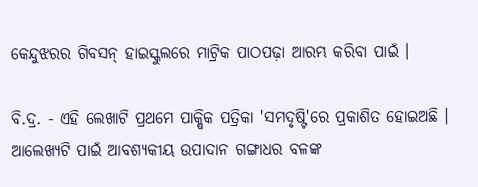କେନ୍ଦୁଝରର ଗିବସନ୍ ହାଇସ୍କୁଲରେ ମାଟ୍ରିକ ପାଠପଢ଼ା ଆରମ୍ଭ କରିବା ପାଇଁ ।

ବି.ଦ୍ର. - ଏହି ଲେଖାଟି ପ୍ରଥମେ ପାକ୍ଷିକ ପତ୍ରିକା 'ସମଦୃଷ୍ଟି'ରେ ପ୍ରକାଶିତ ହୋଇଅଛି । ଆଲେଖ୍ୟଟି ପାଇଁ ଆବଶ୍ୟକୀୟ ଉପାଦାନ ଗଙ୍ଗାଧର ବଳଙ୍କ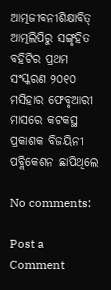ଆତ୍ମଜୀବନୀଶିକ୍ଷାବିତ୍ ଆତ୍ମଲିପିରୁ ସଙ୍ଗୃହିତ ବହିଟିର ପ୍ରଥମ ସଂସ୍କରଣ ୨୦୧୦ ମସିହାର ଫେବୃଆରୀ ମାସରେ କଟକସ୍ଥ ପ୍ରକାଶକ ବିଜୟିନୀ ପବ୍ଲିକେଶନ ଛାପିଥିଲେ

No comments:

Post a Comment